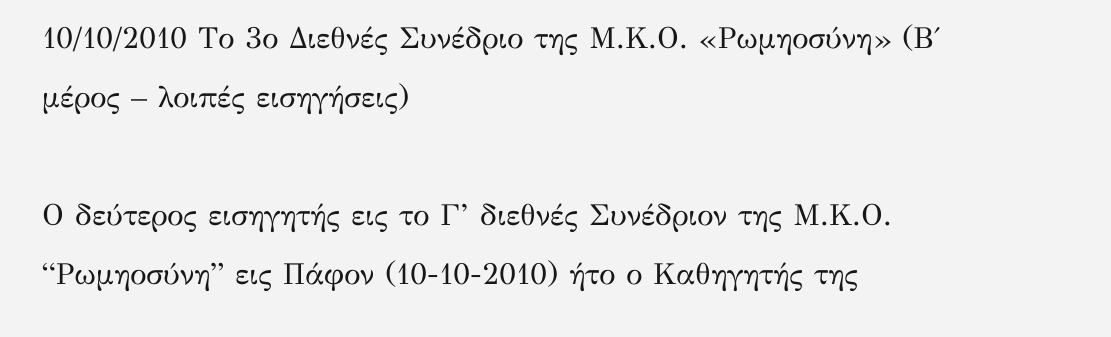10/10/2010 Το 3ο Διεθνές Συνέδριο της Μ.Κ.Ο. «Ρωμηοσύνη» (Β΄ μέρος – λοιπές εισηγήσεις)

Ο δεύτερος εισηγητής εις το Γ’ διεθνές Συνέδριον της Μ.Κ.Ο. “Ρωμηοσύνη” εις Πάφον (10-10-2010) ήτο ο Καθηγητής της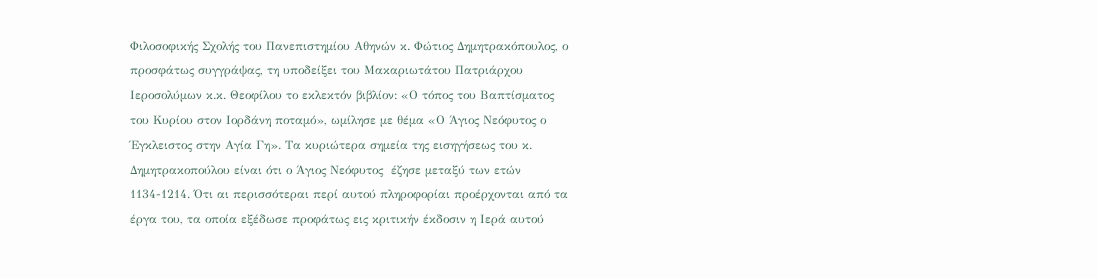Φιλοσοφικής Σχολής του Πανεπιστημίου Αθηνών κ. Φώτιος Δημητρακόπουλος, ο προσφάτως συγγράψας, τη υποδείξει του Μακαριωτάτου Πατριάρχου Ιεροσολύμων κ.κ. Θεοφίλου το εκλεκτόν βιβλίον: «Ο τόπος του Βαπτίσματος του Κυρίου στον Ιορδάνη ποταμό», ωμίλησε με θέμα «Ο Άγιος Νεόφυτος ο Έγκλειστος στην Αγία Γη». Τα κυριώτερα σημεία της εισηγήσεως του κ. Δημητρακοπούλου είναι ότι ο Άγιος Νεόφυτος  έζησε μεταξύ των ετών 1134-1214. Ότι αι περισσότεραι περί αυτού πληροφορίαι προέρχονται από τα έργα του, τα οποία εξέδωσε προφάτως εις κριτικήν έκδοσιν η Ιερά αυτού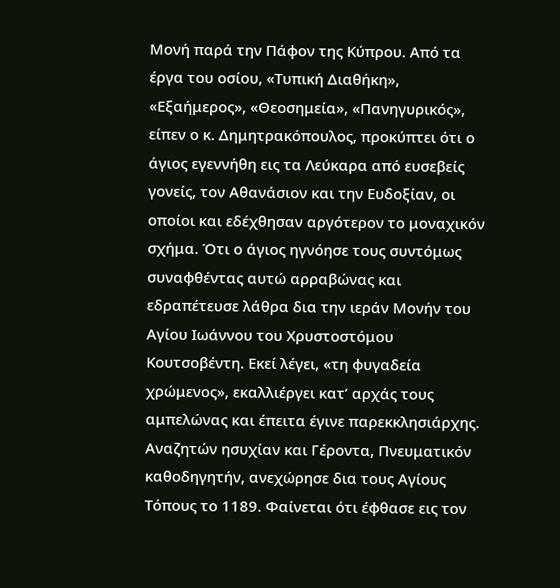Μονή παρά την Πάφον της Κύπρου. Από τα έργα του οσίου, «Τυπική Διαθήκη», «Εξαήμερος», «Θεοσημεία», «Πανηγυρικός», είπεν ο κ. Δημητρακόπουλος, προκύπτει ότι ο άγιος εγεννήθη εις τα Λεύκαρα από ευσεβείς γονείς, τον Αθανάσιον και την Ευδοξίαν, οι οποίοι και εδέχθησαν αργότερον το μοναχικόν σχήμα. Ότι ο άγιος ηγνόησε τους συντόμως συναφθέντας αυτώ αρραβώνας και εδραπέτευσε λάθρα δια την ιεράν Μονήν του Αγίου Ιωάννου του Χρυστοστόμου Κουτσοβέντη. Εκεί λέγει, «τη φυγαδεία χρώμενος», εκαλλιέργει κατ’ αρχάς τους αμπελώνας και έπειτα έγινε παρεκκλησιάρχης. Αναζητών ησυχίαν και Γέροντα, Πνευματικόν καθοδηγητήν, ανεχώρησε δια τους Αγίους Τόπους το 1189. Φαίνεται ότι έφθασε εις τον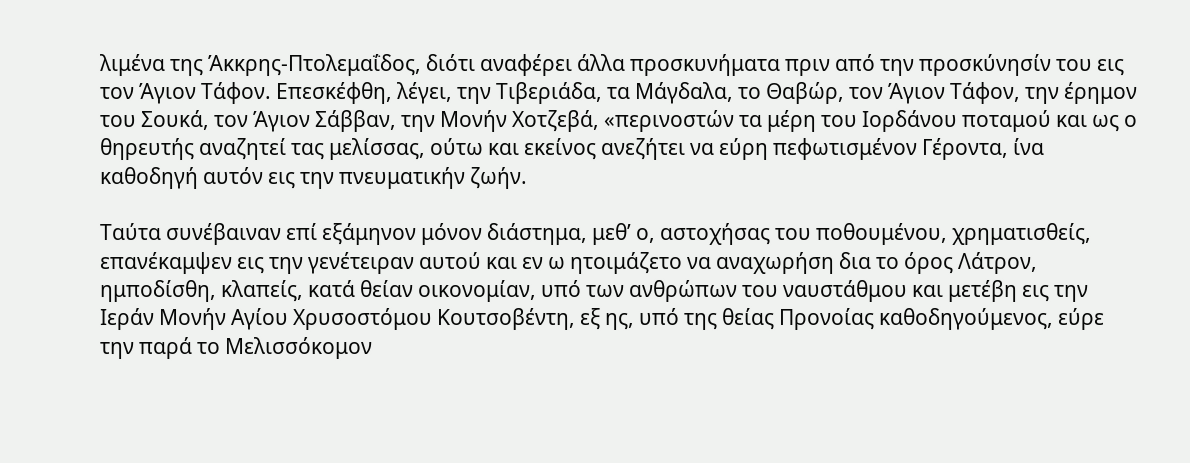λιμένα της Άκκρης-Πτολεμαΐδος, διότι αναφέρει άλλα προσκυνήματα πριν από την προσκύνησίν του εις τον Άγιον Τάφον. Επεσκέφθη, λέγει, την Τιβεριάδα, τα Μάγδαλα, το Θαβώρ, τον Άγιον Τάφον, την έρημον του Σουκά, τον Άγιον Σάββαν, την Μονήν Χοτζεβά, «περινοστών τα μέρη του Ιορδάνου ποταμού και ως ο θηρευτής αναζητεί τας μελίσσας, ούτω και εκείνος ανεζήτει να εύρη πεφωτισμένον Γέροντα, ίνα καθοδηγή αυτόν εις την πνευματικήν ζωήν.

Ταύτα συνέβαιναν επί εξάμηνον μόνον διάστημα, μεθ’ ο, αστοχήσας του ποθουμένου, χρηματισθείς, επανέκαμψεν εις την γενέτειραν αυτού και εν ω ητοιμάζετο να αναχωρήση δια το όρος Λάτρον, ημποδίσθη, κλαπείς, κατά θείαν οικονομίαν, υπό των ανθρώπων του ναυστάθμου και μετέβη εις την Ιεράν Μονήν Αγίου Χρυσοστόμου Κουτσοβέντη, εξ ης, υπό της θείας Προνοίας καθοδηγούμενος, εύρε την παρά το Μελισσόκομον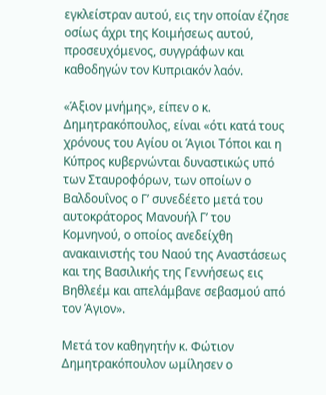εγκλείστραν αυτού, εις την οποίαν έζησε οσίως άχρι της Κοιμήσεως αυτού, προσευχόμενος, συγγράφων και καθοδηγών τον Κυπριακόν λαόν.

«Άξιον μνήμης», είπεν ο κ. Δημητρακόπουλος, είναι «ότι κατά τους χρόνους του Αγίου οι Άγιοι Τόποι και η Κύπρος κυβερνώνται δυναστικώς υπό των Σταυροφόρων, των οποίων ο Βαλδουΐνος ο Γ’ συνεδέετο μετά του αυτοκράτορος Μανουήλ Γ’ του Κομνηνού, ο οποίος ανεδείχθη ανακαινιστής του Ναού της Αναστάσεως και της Βασιλικής της Γεννήσεως εις Βηθλεέμ και απελάμβανε σεβασμού από τον Άγιον».

Μετά τον καθηγητήν κ. Φώτιον Δημητρακόπουλον ωμίλησεν ο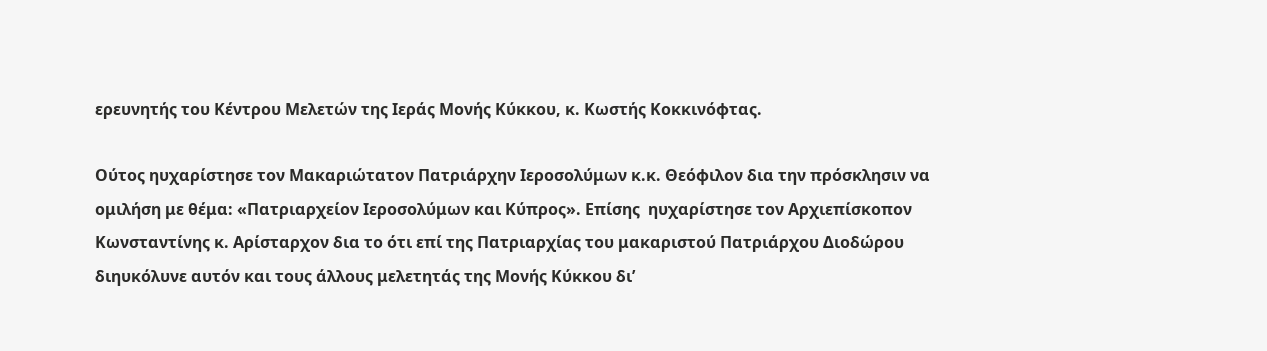ερευνητής του Κέντρου Μελετών της Ιεράς Μονής Κύκκου, κ. Κωστής Κοκκινόφτας.

Ούτος ηυχαρίστησε τον Μακαριώτατον Πατριάρχην Ιεροσολύμων κ.κ. Θεόφιλον δια την πρόσκλησιν να ομιλήση με θέμα: «Πατριαρχείον Ιεροσολύμων και Κύπρος». Επίσης  ηυχαρίστησε τον Αρχιεπίσκοπον Κωνσταντίνης κ. Αρίσταρχον δια το ότι επί της Πατριαρχίας του μακαριστού Πατριάρχου Διοδώρου διηυκόλυνε αυτόν και τους άλλους μελετητάς της Μονής Κύκκου δι’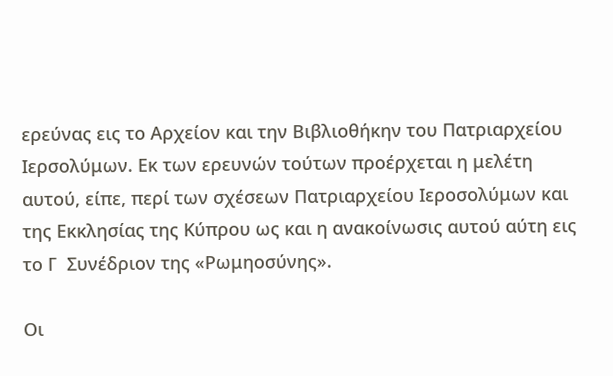ερεύνας εις το Αρχείον και την Βιβλιοθήκην του Πατριαρχείου Ιερσολύμων. Εκ των ερευνών τούτων προέρχεται η μελέτη αυτού, είπε, περί των σχέσεων Πατριαρχείου Ιεροσολύμων και της Εκκλησίας της Κύπρου ως και η ανακοίνωσις αυτού αύτη εις το Γ  Συνέδριον της «Ρωμηοσύνης».

Οι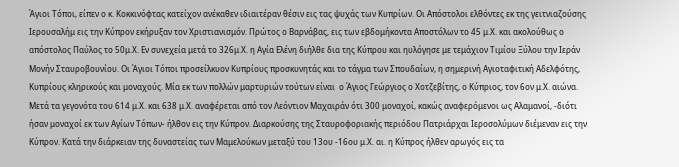Άγιοι Τόποι, είπεν ο κ. Κοκκινόφτας κατείχον ανέκαθεν ιδιαιτέραν θέσιν εις τας ψυχάς των Κυπρίων. Οι Απόστολοι ελθόντες εκ της γειτνιαζούσης Ιερουσαλήμ εις την Κύπρον εκήρυξαν τον Χριστιανισμόν. Πρώτος ο Βαρνάβας, εις των εβδομήκοντα Αποστόλων το 45 μ.Χ. και ακολούθως ο απόστολος Παύλος το 50μ.Χ. Εν συνεχεία μετά το 326μ.Χ. η Αγία Ελένη διήλθε δια της Κύπρου και ηυλόγησε με τεμάχιον Τιμίου Ξύλου την Ιεράν Μονήν Σταυροβουνίου. Οι Άγιοι Τόποι προσείλκυον Κυπρίους προσκυνητάς και το τάγμα των Σπουδαίων, η σημερινή Αγιοταφιτική Αδελφότης, Κυπρίους κληρικούς και μοναχούς. Μία εκ των πολλών μαρτυριών τούτων είναι  ο Άγιος Γεώργιος ο Χοτζεβίτης, ο Κύπριος, τον 6ον μ.Χ. αιώνα. Μετά τα γεγονότα του 614 μ.Χ. και 638 μ.Χ. αναφέρεται από τον Λεόντιον Μαχαιράν ότι 300 μοναχοί, κακώς αναφερόμενοι ως Αλαμανοί, -διότι ήσαν μοναχοί εκ των Αγίων Τόπων- ήλθον εις την Κύπρον. Διαρκούσης της Σταυροφοριακής περιόδου Πατριάρχαι Ιεροσολύμων διέμεναν εις την Κύπρον. Κατά την διάρκειαν της δυναστείας των Μαμελούκων μεταξύ του 13ου -16ου μ.Χ. αι. η Κύπρος ήλθεν αρωγός εις τα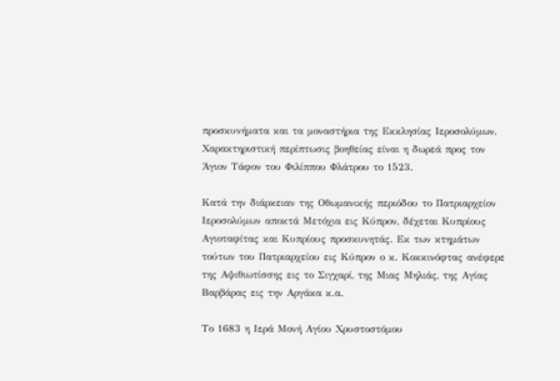προσκυνήματα και τα μοναστήρια της Εκκλησίας Ιεροσολύμων. Χαρακτηριστική περίπτωσις βοηθείας είναι η δωρεά προς τον Άγιον Τάφον του Φιλίππου Φλάτρου το 1523.

Κατά την διάρκειαν της Οθωμανικής περιόδου το Πατριαρχείον Ιεροσολύμων αποκτά Μετόχια εις Κύπρον, δέχεται Κυπρίους Αγιοταφίτας και Κυπρίους προσκυνητάς. Εκ των κτημάτων τούτων του Πατριαρχείου εις Κύπρον ο κ. Κοκκινόφτας ανέφερε της Αψιθιωτίσσης εις το Σιγχαρί, της Μιας Μηλιάς, της Αγίας Βαρβάρας εις την Αργάκα κ.α.

Το 1683 η Ιερά Μονή Αγίου Χρυστοστόμου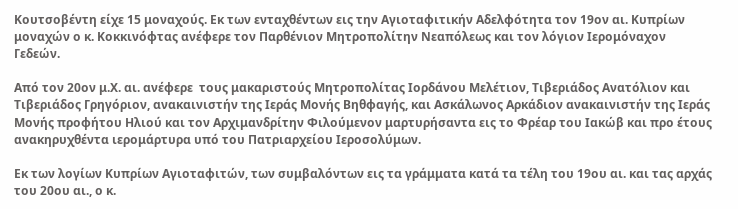Κουτσοβέντη είχε 15 μοναχούς. Εκ των ενταχθέντων εις την Αγιοταφιτικήν Αδελφότητα τον 19ον αι. Κυπρίων μοναχών ο κ. Κοκκινόφτας ανέφερε τον Παρθένιον Μητροπολίτην Νεαπόλεως και τον λόγιον Ιερομόναχον Γεδεών.

Από τον 20ον μ.Χ. αι. ανέφερε  τους μακαριστούς Μητροπολίτας Ιορδάνου Μελέτιον, Τιβεριάδος Ανατόλιον και Τιβεριάδος Γρηγόριον, ανακαινιστήν της Ιεράς Μονής Βηθφαγής, και Ασκάλωνος Αρκάδιον ανακαινιστήν της Ιεράς Μονής προφήτου Ηλιού και τον Αρχιμανδρίτην Φιλούμενον μαρτυρήσαντα εις το Φρέαρ του Ιακώβ και προ έτους ανακηρυχθέντα ιερομάρτυρα υπό του Πατριαρχείου Ιεροσολύμων.

Εκ των λογίων Κυπρίων Αγιοταφιτών, των συμβαλόντων εις τα γράμματα κατά τα τέλη του 19ου αι. και τας αρχάς του 20ου αι., ο κ.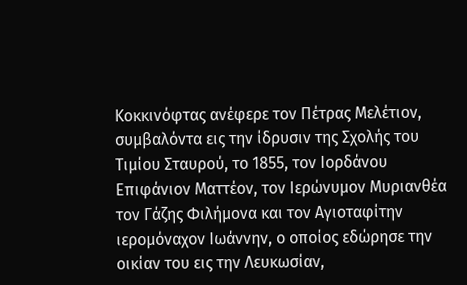Κοκκινόφτας ανέφερε τον Πέτρας Μελέτιον, συμβαλόντα εις την ίδρυσιν της Σχολής του Τιμίου Σταυρού, το 1855, τον Ιορδάνου Επιφάνιον Ματτέον, τον Ιερώνυμον Μυριανθέα τον Γάζης Φιλήμονα και τον Αγιοταφίτην ιερομόναχον Ιωάννην, ο οποίος εδώρησε την οικίαν του εις την Λευκωσίαν,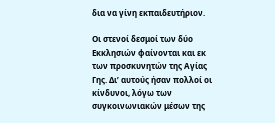δια να γίνη εκπαιδευτήριον.

Οι στενοί δεσμοί των δύο Εκκλησιών φαίνονται και εκ των προσκυνητών της Αγίας Γης. Δι’ αυτούς ήσαν πολλοί οι κίνδυνοι, λόγω των συγκοινωνιακών μέσων της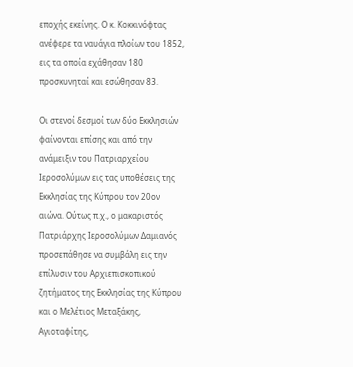εποχής εκείνης. Ο κ. Κοκκινόφτας ανέφερε τα ναυάγια πλοίων του 1852, εις τα οποία εχάθησαν 180 προσκυνηταί και εσώθησαν 83.

Οι στενοί δεσμοί των δύο Εκκλησιών φαίνονται επίσης και από την ανάμειξιν του Πατριαρχείου Ιεροσολύμων εις τας υποθέσεις της Εκκλησίας της Κύπρου τον 20ον αιώνα. Ούτως π.χ., ο μακαριστός Πατριάρχης Ιεροσολύμων Δαμιανός προσεπάθησε να συμβάλη εις την επίλυσιν του Αρχιεπισκοπικού ζητήματος της Εκκλησίας της Κύπρου και ο Μελέτιος Μεταξάκης, Αγιοταφίτης,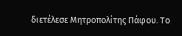διετέλεσε Μητροπολίτης Πάφου. Το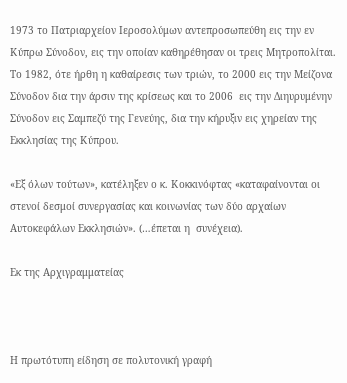1973 το Πατριαρχείον Ιεροσολύμων αντεπροσωπεύθη εις την εν Κύπρω Σύνοδον, εις την οποίαν καθηρέθησαν οι τρεις Μητροπολίται. Το 1982, ότε ήρθη η καθαίρεσις των τριών, το 2000 εις την Μείζονα Σύνοδον δια την άρσιν της κρίσεως και το 2006  εις την Διηυρυμένην Σύνοδον εις Σαμπεζύ της Γενεύης, δια την κήρυξιν εις χηρείαν της Εκκλησίας της Κύπρου.

«Εξ όλων τούτων», κατέληξεν ο κ. Κοκκινόφτας «καταφαίνονται οι στενοί δεσμοί συνεργασίας και κοινωνίας των δύο αρχαίων Αυτοκεφάλων Εκκλησιών». (…έπεται η  συνέχεια).

Εκ της Αρχιγραμματείας



Η πρωτότυπη είδηση σε πολυτονική γραφή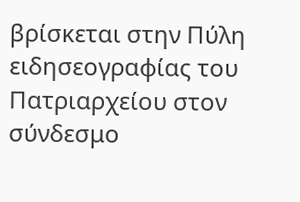βρίσκεται στην Πύλη ειδησεογραφίας του Πατριαρχείου στον σύνδεσμο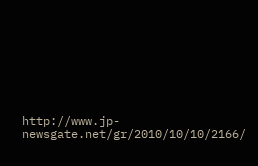http://www.jp-newsgate.net/gr/2010/10/10/2166/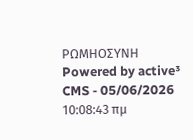ΡΩΜΗΟΣΥΝΗ
Powered by active³ CMS - 05/06/2026 10:08:43 πμ